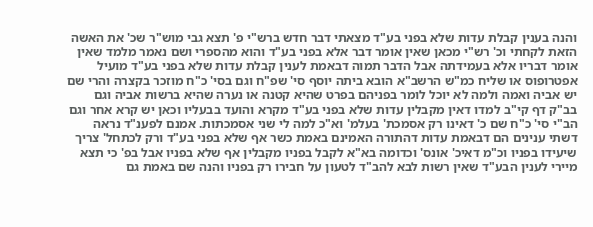והנה בענין קבלת עדות שלא בפני בע"ד מצאתי דבר חדש ברש"י פ' תצא גבי מוש"ר שכ' את האשה הזאת לקחתי וכ' רש"י מכאן שאין אומר דבר אלא בפני בע"ד והוא מהספרי ושם נאמר מלמד שאין אומר דבריו אלא בעמידתה אבל הדבר תמוה דבאמת לענין קבלת עדות שלא בפני בע"ד מועיל אפטרופוס או שליח כמ"ש הרשב"א הובא ביתה יוסף סי' שפ"ח וגם בסי' כ"ח מוזכר בקצרה והרי שם יש אביה ואמה ולמה לא יוכל לומר בפניהם בפרט שהיא קטנה או נערה שהיא ברשות אביה וגם בב"ק דף קי"ב למדו דאין מקבלין עדות שלא בפני בע"ד מקרא והועד בבעליו וכאן יש קרא אחר וגם הב"י סי' כ"ח שם כ' דאינו רק אסמכת' בעלמ' וא"כ למה לי שני אסמכתות. אמנם לפענ"ד נראה דשתי ענינים הם דבאמת עדות דהתורה האמינם באמת כשר אף שלא בפני בע"ד ורק לכתחל' צריך שיעידו בפניו וכ"מ דאיכ' אונס' וכדומה בא"א לקבל בפניו מקבלין אף שלא בפניו אבל בפ' כי תצא מיירי לענין הבע"ד שאין רשות לבא להב"ד לטעון על חבירו רק בפניו והנה שם באמת גם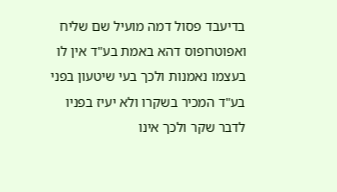בדיעבד פסול דמה מועיל שם שליח ואפוטרופוס דהא באמת בע"ד אין לו בעצמו נאמנות ולכך בעי שיטעון בפני בע"ד המכיר בשקרו ולא יעיז בפניו לדבר שקר ולכך אינו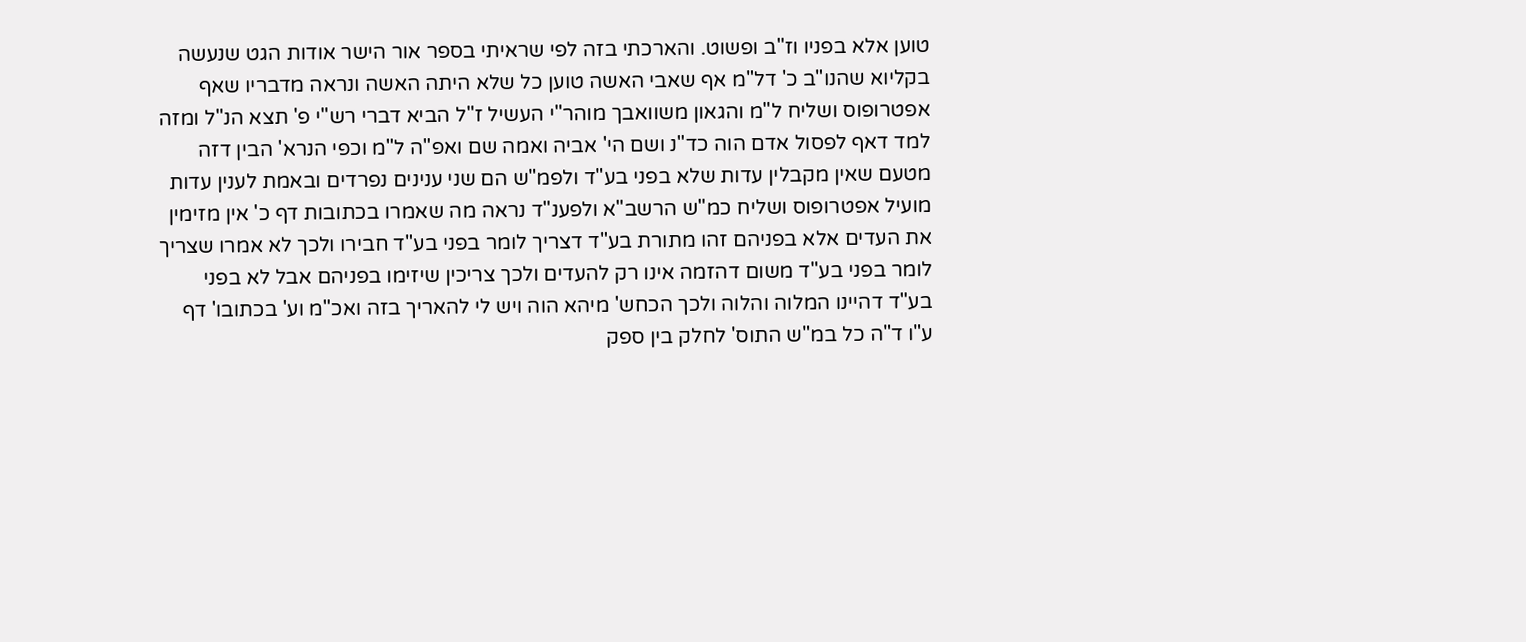טוען אלא בפניו וז"ב ופשוט. והארכתי בזה לפי שראיתי בספר אור הישר אודות הגט שנעשה בקליוא שהנו"ב כ' דל"מ אף שאבי האשה טוען כל שלא היתה האשה ונראה מדבריו שאף אפטרופוס ושליח ל"מ והגאון משוואבך מוהר"י העשיל ז"ל הביא דברי רש"י פ' תצא הנ"ל ומזה למד דאף לפסול אדם הוה כד"נ ושם הי' אביה ואמה שם ואפ"ה ל"מ וכפי הנרא' הבין דזה מטעם שאין מקבלין עדות שלא בפני בע"ד ולפמ"ש הם שני ענינים נפרדים ובאמת לענין עדות מועיל אפטרופוס ושליח כמ"ש הרשב"א ולפענ"ד נראה מה שאמרו בכתובות דף כ' אין מזימין את העדים אלא בפניהם זהו מתורת בע"ד דצריך לומר בפני בע"ד חבירו ולכך לא אמרו שצריך לומר בפני בע"ד משום דהזמה אינו רק להעדים ולכך צריכין שיזימו בפניהם אבל לא בפני בע"ד דהיינו המלוה והלוה ולכך הכחש' מיהא הוה ויש לי להאריך בזה ואכ"מ וע' בכתובו' דף ע"ו ד"ה כל במ"ש התוס' לחלק בין ספק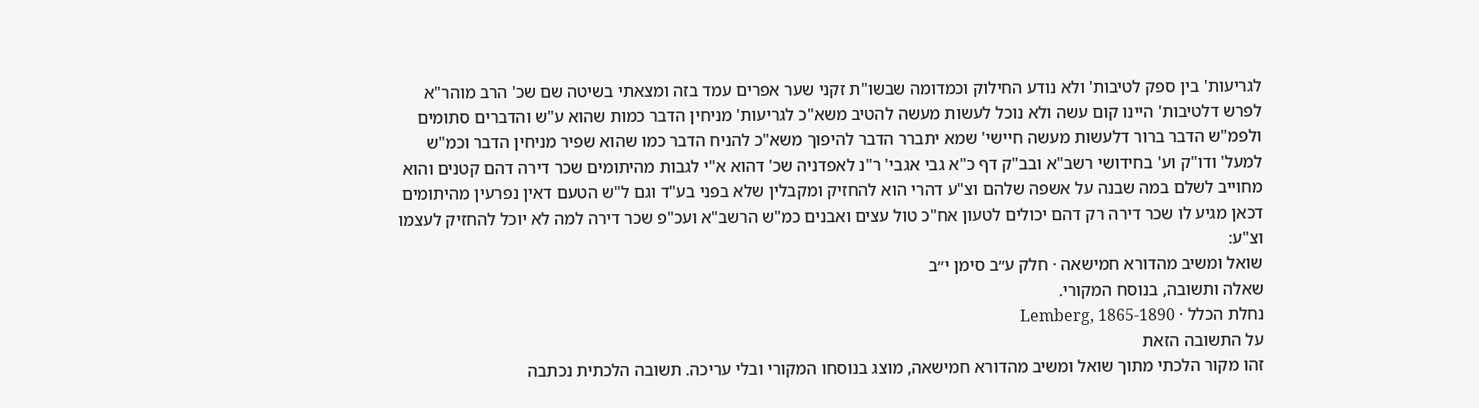לגריעות' בין ספק לטיבות' ולא נודע החילוק וכמדומה שבשו"ת זקני שער אפרים עמד בזה ומצאתי בשיטה שם שכ' הרב מוהר"א לפרש דלטיבות' היינו קום עשה ולא נוכל לעשות מעשה להטיב משא"כ לגריעות' מניחין הדבר כמות שהוא ע"ש והדברים סתומים ולפמ"ש הדבר ברור דלעשות מעשה חיישי' שמא יתברר הדבר להיפוך משא"כ להניח הדבר כמו שהוא שפיר מניחין הדבר וכמ"ש למעל' ודו"ק וע' בחידושי רשב"א ובב"ק דף כ"א גבי אגבי' ר"נ לאפדניה שכ' דהוא א"י לגבות מהיתומים שכר דירה דהם קטנים והוא מחוייב לשלם במה שבנה על אשפה שלהם וצ"ע דהרי הוא להחזיק ומקבלין שלא בפני בע"ד וגם ל"ש הטעם דאין נפרעין מהיתומים דכאן מגיע לו שכר דירה רק דהם יכולים לטעון אח"כ טול עצים ואבנים כמ"ש הרשב"א ועכ"פ שכר דירה למה לא יוכל להחזיק לעצמו וצ"ע:
שואל ומשיב מהדורא חמישאה · חלק ע״ב סימן י״ב
שאלה ותשובה, בנוסח המקורי.
נחלת הכלל · Lemberg, 1865-1890
על התשובה הזאת
זהו מקור הלכתי מתוך שואל ומשיב מהדורא חמישאה, מוצג בנוסחו המקורי ובלי עריכה. תשובה הלכתית נכתבה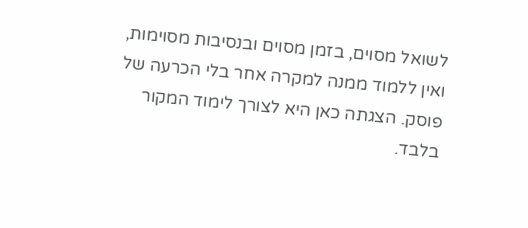לשואל מסוים, בזמן מסוים ובנסיבות מסוימות, ואין ללמוד ממנה למקרה אחר בלי הכרעה של פוסק. הצגתה כאן היא לצורך לימוד המקור בלבד.